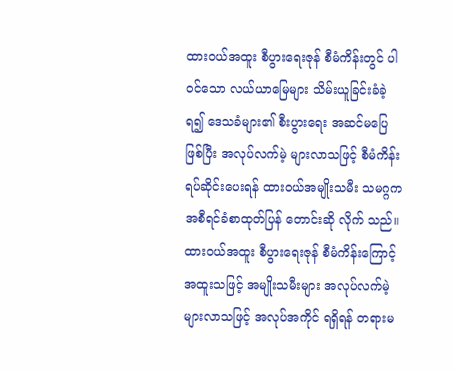ထားဝယ်အထူး စီပွားရေးဇုန် စီမံကိန်းတွင် ပါဝင်သော လယ်ယာမြေများ သိမ်းယူခြင်းခံခဲ့ရ၍ ဒေသခံများ၏ စီးပွားရေး အဆင်မပြေ ဖြစ်ပြီး အလုပ်လက်မဲ့ များလာသဖြင့် စီမံကိန်း ရပ်ဆိုင်းပေးရန် ထားဝယ်အမျိုးသမီး သမဂ္ဂက အစီရင်ခံစာထုတ်ပြန် တောင်းဆို လိုက် သည်။
ထားဝယ်အထူး စီပွားရေးဇုန် စီမံကိန်းကြောင့် အထူးသဖြင့် အမျိုးသမီးများ အလုပ်လက်မဲ့ များလာသဖြင့် အလုပ်အကိုင် ရရှိရန် တရားမ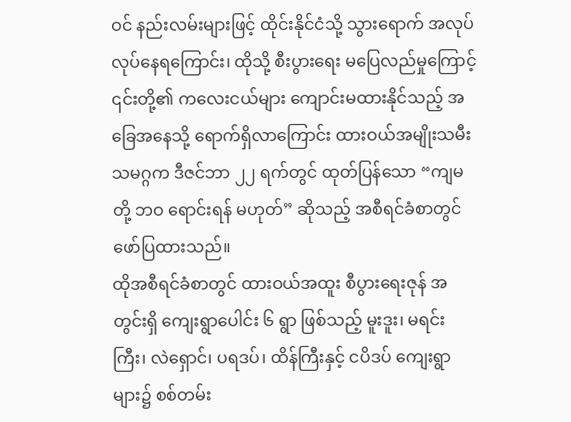ဝင် နည်းလမ်းများဖြင့် ထိုင်းနိုင်ငံသို့ သွားရောက် အလုပ်လုပ်နေရကြောင်း၊ ထိုသို့ စီးပွားရေး မပြေလည်မှုကြောင့် ၎င်းတို့၏ ကလေးငယ်များ ကျောင်းမထားနိုင်သည့် အခြေအနေသို့ ရောက်ရှိလာကြောင်း ထားဝယ်အမျိုးသမီး သမဂ္ဂက ဒီဇင်ဘာ ၂၂ ရက်တွင် ထုတ်ပြန်သော “ကျမတို့ ဘဝ ရောင်းရန် မဟုတ်” ဆိုသည့် အစီရင်ခံစာတွင် ဖော်ပြထားသည်။
ထိုအစီရင်ခံစာတွင် ထားဝယ်အထူး စီပွားရေးဇုန် အတွင်းရှိ ကျေးရွာပေါင်း ၆ ရွာ ဖြစ်သည့် မူးဒူး၊ မရင်းကြီး၊ လဲရှောင်၊ ပရဒပ်၊ ထိန်ကြီးနှင့် ငပိဒပ် ကျေးရွာများ၌ စစ်တမ်း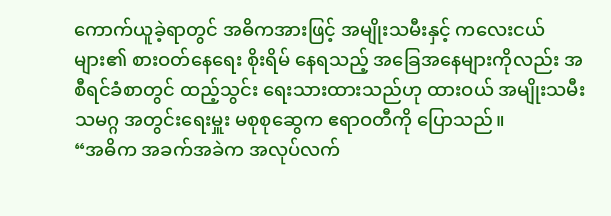ကောက်ယူခဲ့ရာတွင် အဓိကအားဖြင့် အမျိုးသမီးနှင့် ကလေးငယ်များ၏ စားဝတ်နေရေး စိုးရိမ် နေရသည့် အခြေအနေများကိုလည်း အစီရင်ခံစာတွင် ထည့်သွင်း ရေးသားထားသည်ဟု ထားဝယ် အမျိုးသမီး သမဂ္ဂ အတွင်းရေးမှူး မစုစုဆွေက ဧရာဝတီကို ပြောသည်။
“အဓိက အခက်အခဲက အလုပ်လက်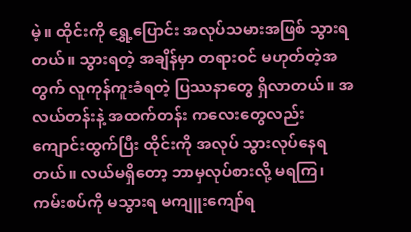မဲ့။ ထိုင်းကို ရွှေ့ပြောင်း အလုပ်သမားအဖြစ် သွားရတယ်။ သွားရတဲ့ အချိန်မှာ တရားဝင် မဟုတ်တဲ့အတွက် လူကုန်ကူးခံရတဲ့ ပြဿနာတွေ ရှိလာတယ်။ အလယ်တန်းနဲ့ အထက်တန်း ကလေးတွေလည်း ကျောင်းထွက်ပြီး ထိုင်းကို အလုပ် သွားလုပ်နေရတယ်။ လယ်မရှိတော့ ဘာမှလုပ်စားလို့ မရကြ၊ ကမ်းစပ်ကို မသွားရ မကျူးကျော်ရ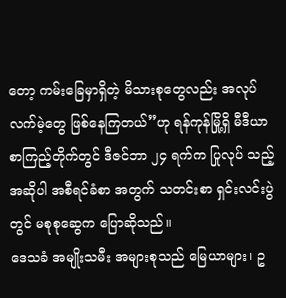တော့ ကမ်းခြေမှာရှိတဲ့ မိသားစုတွေလည်း အလုပ်လက်မဲ့တွေ ဖြစ်နေကြတယ်”ဟု ရန်ကုန်မြို့ရှိ မီဒီယာ စာကြည့်တိုက်တွင် ဒီဇင်ဘာ ၂၄ ရက်က ပြုလုပ် သည့် အဆိုပါ အစီရင်ခံစာ အတွက် သတင်းစာ ရှင်းလင်းပွဲတွင် မစုစုဆွေက ပြောဆိုသည်။
ဒေသခံ အမျိုးသမီး အများစုသည် မြေယာများ၊ ဥ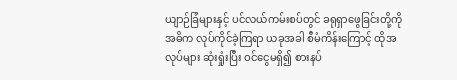ယျာဉ်ခြံများနှင့် ပင်လယ်ကမ်းစပ်တွင် ခရုရှာဖွေခြင်းတို့ကို အဓိက လုပ်ကိုင်ခဲ့ကြရာ ယခုအခါ စီမံကိန်းကြောင့် ထိုအလုပ်များ ဆုံးရှုံးပြီး ဝင်ငွေမရှိ၍ စားနပ်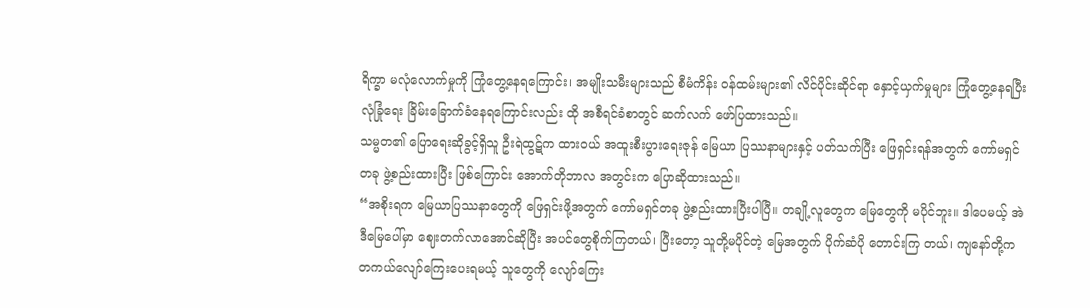ရိက္ခာ မလုံလောက်မှုကို ကြုံတွေ့နေရကြောင်း၊ အမျိုးသမီးများသည် စီမံကိန်း ဝန်ထမ်းများ၏ လိင်ပိုင်းဆိုင်ရာ နှောင့်ယှက်မှုများ ကြုံတွေ့နေရပြီး လုံခြုံရေး ခြိမ်းခြောက်ခံနေရကြောင်းလည်း ထို အစီရင်ခံစာတွင် ဆက်လက် ဖော်ပြထားသည်။
သမ္မတ၏ ပြောရေးဆိုခွင့်ရှိသူ ဦးရဲထွဋ်က ထားဝယ် အထူးစီးပွားရေးဇုန် မြေယာ ပြဿနာများနှင့် ပတ်သက်ပြီး ဖြေရှင်းရန်အတွက် ကော်မရှင်တခု ဖွဲ့စည်းထားပြီး ဖြစ်ကြောင်း အောက်တိုဘာလ အတွင်းက ပြောဆိုထားသည်။
“အစိုးရက မြေယာပြဿနာတွေကို ဖြေရှင်းဖို့အတွက် ကော်မရှင်တခု ဖွဲ့စည်းထားပြီးပါပြီ။ တချို့လူတွေက မြေတွေကို မပိုင်ဘူး။ ဒါပေမယ့် အဲဒီမြေပေါ်မှာ ဈေးတက်လာအောင်ဆိုပြီး အပင်တွေစိုက်ကြတယ်၊ ပြီးတော့ သူတို့မပိုင်တဲ့ မြေအတွက် ပိုက်ဆံပို တောင်းကြ တယ်၊ ကျနော်တို့က တကယ်လျော်ကြေးပေးရမယ့် သူတွေကို လျော်ကြေး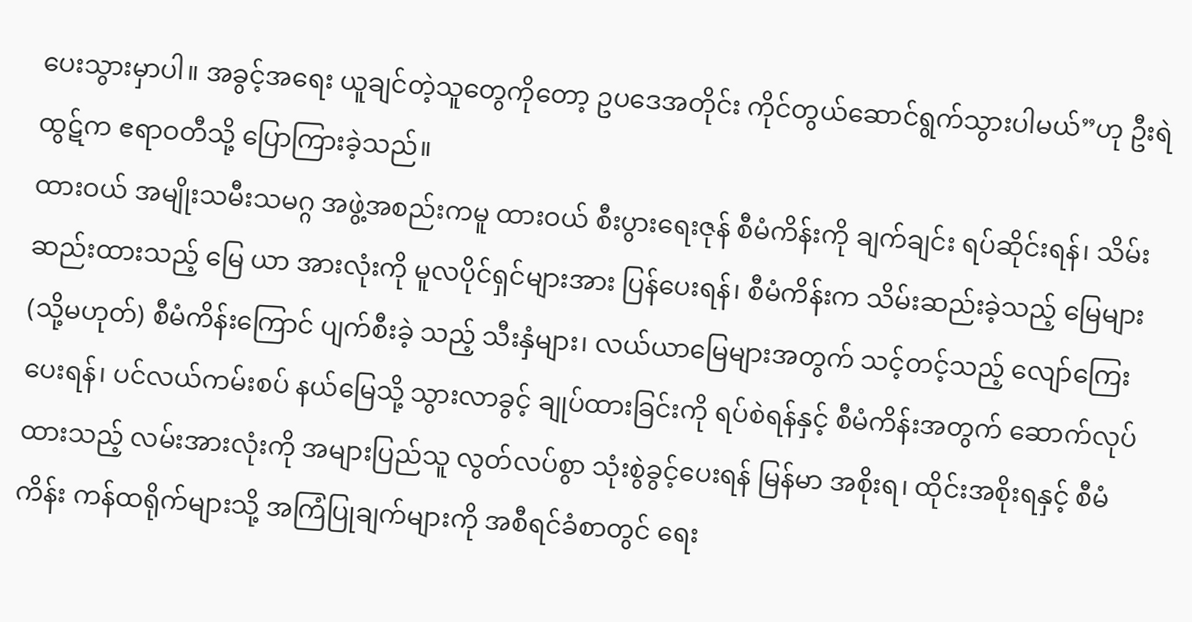ပေးသွားမှာပါ။ အခွင့်အရေး ယူချင်တဲ့သူတွေကိုတော့ ဥပဒေအတိုင်း ကိုင်တွယ်ဆောင်ရွက်သွားပါမယ်”ဟု ဦးရဲထွဋ်က ဧရာဝတီသို့ ပြောကြားခဲ့သည်။
ထားဝယ် အမျိုးသမီးသမဂ္ဂ အဖွဲ့အစည်းကမူ ထားဝယ် စီးပွားရေးဇုန် စီမံကိန်းကို ချက်ချင်း ရပ်ဆိုင်းရန်၊ သိမ်းဆည်းထားသည့် မြေ ယာ အားလုံးကို မူလပိုင်ရှင်များအား ပြန်ပေးရန်၊ စီမံကိန်းက သိမ်းဆည်းခဲ့သည့် မြေများ (သို့မဟုတ်) စီမံကိန်းကြောင် ပျက်စီးခဲ့ သည့် သီးနှံများ၊ လယ်ယာမြေများအတွက် သင့်တင့်သည့် လျော်ကြေးပေးရန်၊ ပင်လယ်ကမ်းစပ် နယ်မြေသို့ သွားလာခွင့် ချုပ်ထားခြင်းကို ရပ်စဲရန်နှင့် စီမံကိန်းအတွက် ဆောက်လုပ်ထားသည့် လမ်းအားလုံးကို အများပြည်သူ လွတ်လပ်စွာ သုံးစွဲခွင့်ပေးရန် မြန်မာ အစိုးရ၊ ထိုင်းအစိုးရနှင့် စီမံကိန်း ကန်ထရိုက်များသို့ အကြံပြုချက်များကို အစီရင်ခံစာတွင် ရေး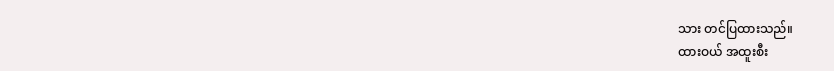သား တင်ပြထားသည်။
ထားဝယ် အထူးစီး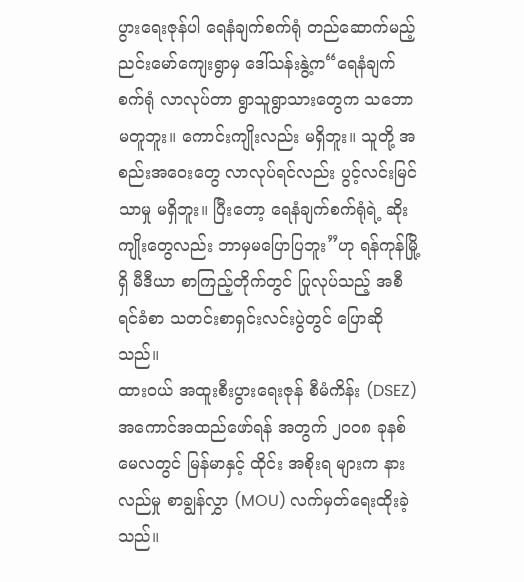ပွားရေးဇုန်ပါ ရေနံချက်စက်ရုံ တည်ဆောက်မည့် ညင်းမော်ကျေးရွာမှ ဒေါ်သန်းနွဲ့က“ရေနံချက်စက်ရုံ လာလုပ်တာ ရွာသူရွာသားတွေက သဘောမတူဘူး။ ကောင်းကျိုးလည်း မရှိဘူး။ သူတို့ အစည်းအဝေးတွေ လာလုပ်ရင်လည်း ပွင့်လင်းမြင်သာမှု မရှိဘူး။ ပြီးတော့ ရေနံချက်စက်ရုံရဲ့ ဆိုးကျိုးတွေလည်း ဘာမှမပြောပြဘူး”ဟု ရန်ကုန်မြို့ရှိ မီဒီယာ စာကြည့်တိုက်တွင် ပြုလုပ်သည့် အစီရင်ခံစာ သတင်းစာရှင်းလင်းပွဲတွင် ပြောဆိုသည်။
ထားဝယ် အထူးစီးပွားရေးဇုန် စီမံကိန်း (DSEZ) အကောင်အထည်ဖော်ရန် အတွက် ၂၀၀၈ ခုနစ် မေလတွင် မြန်မာနှင့် ထိုင်း အစိုးရ များက နားလည်မှု စာချွန်လွှာ (MOU) လက်မှတ်ရေးထိုးခဲ့သည်။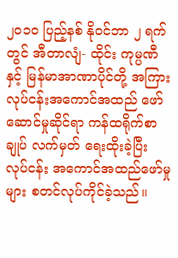၂၀၁၀ ပြည့်နစ် နိုဝင်ဘာ ၂ ရက်တွင် အီတာလျံ- ထိုင်း ကုမ္ပဏီနှင့် မြန်မာအာဏာပိုင်တို့ အကြား လုပ်ငန်းအကောင်အထည် ဖော်ဆောင်မှုဆိုင်ရာ ကန်ထရိုက်စာချုပ် လက်မှတ် ရေးထိုးခဲ့ပြီး လုပ်ငန်း အကောင်အထည်ဖော်မှုများ စတင်လုပ်ကိုင်ခဲ့သည်။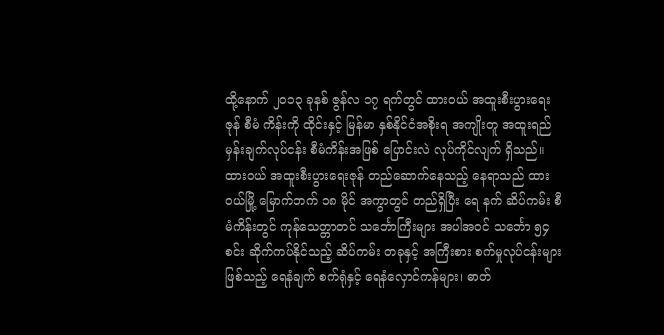ထို့နောက် ၂၀၁၃ ခုနစ် ဇွန်လ ၁၇ ရက်တွင် ထားဝယ် အထူးစီးပွားရေးဇုန် စီမံ ကိန်းကို ထိုင်းနှင့် မြန်မာ နှစ်နိုင်ငံအစိုးရ အကျိုးတူ အထူးရည်မှန်းချက်လုပ်ငန်း စီမံကိန်းအဖြစ် ပြောင်းလဲ လုပ်ကိုင်လျက် ရှိသည်။
ထားဝယ် အထူးစီးပွားရေးဇုန် တည်ဆောက်နေသည့် နေရာသည် ထားဝယ်မြို့ မြောက်ဘက် ၁၈ မိုင် အကွာတွင် တည်ရှိပြီး ရေ နက် ဆိပ်ကမ်း စီမံကိန်းတွင် ကုန်သေတ္တာတင် သင်္ဘောကြီးများ အပါအဝင် သင်္ဘော ၅၄ စင်း ဆိုက်ကပ်နိုင်သည့် ဆိပ်ကမ်း တခုနှင့် အကြီးစား စက်မှုလုပ်ငန်းများ ဖြစ်သည့် ရေနံချက် စက်ရုံနှင့် ရေနံလှောင်ကန်များ၊ ဓာတ်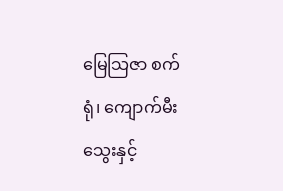မြေသြဇာ စက်ရုံ၊ ကျောက်မီးသွေးနှင့်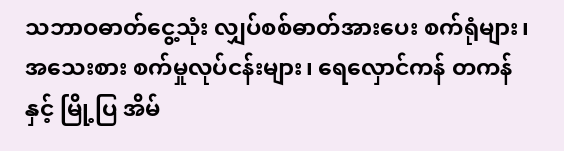သဘာဝဓာတ်ငွေ့သုံး လျှပ်စစ်ဓာတ်အားပေး စက်ရုံများ၊ အသေးစား စက်မှုလုပ်ငန်းများ၊ ရေလှောင်ကန် တကန်နှင့် မြို့ပြ အိမ်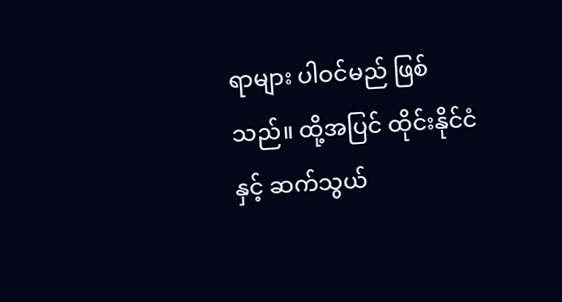ရာများ ပါဝင်မည် ဖြစ်သည်။ ထို့အပြင် ထိုင်းနိုင်ငံနှင့် ဆက်သွယ်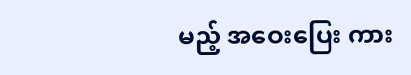မည့် အဝေးပြေး ကား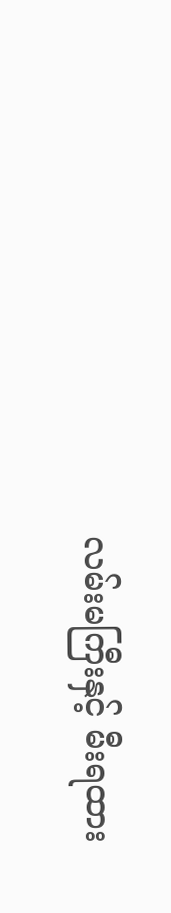လမ်းမကြီးနှင့် မီးရထား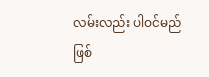လမ်းလည်း ပါဝင်မည် ဖြစ်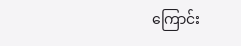ကြောင်း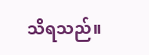သိရသည်။